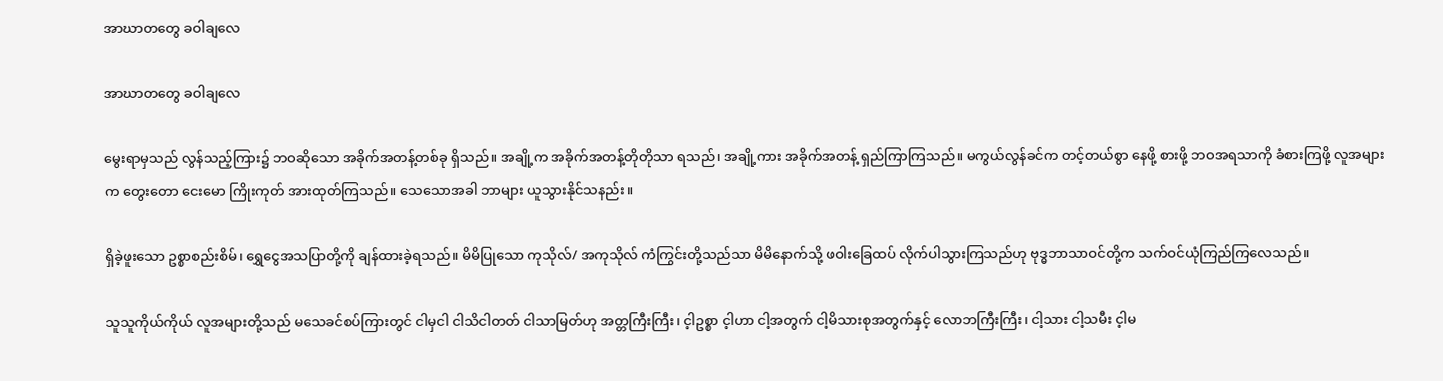အာဃာတတွေ ခဝါချလေ

အာဃာတတွေ ခဝါချလေ

မွေးရာမှသည် လွန်သည့်ကြား၌ ဘဝဆိုသော အခိုက်အတန့်တစ်ခု ရှိသည်။ အချို့က အခိုက်အတန့်တိုတိုသာ ရသည်၊ အချို့ကား အခိုက်အတန့် ရှည်ကြာကြသည်။ မကွယ်လွန်ခင်က တင့်တယ်စွာ နေဖို့ စားဖို့ ဘဝအရသာကို ခံစားကြဖို့ လူအများက တွေးတော ငေးမော ကြိုးကုတ် အားထုတ်ကြသည်။ သေသောအခါ ဘာများ ယူသွားနိုင်သနည်း။

ရှိခဲ့ဖူးသော ဥစ္စာစည်းစိမ်၊ ရွှေငွေအသပြာတို့ကို ချန်ထားခဲ့ရသည်။ မိမိပြုသော ကုသိုလ်/ အကုသိုလ် ကံကြွင်းတို့သည်သာ မိမိနောက်သို့ ဖဝါးခြေထပ် လိုက်ပါသွားကြသည်ဟု ဗုဒ္ဓဘာသာဝင်တို့က သက်ဝင်ယုံကြည်ကြလေသည်။

သူသူကိုယ်ကိုယ် လူအများတို့သည် မသေခင်စပ်ကြားတွင် ငါမှငါ ငါသိငါတတ် ငါသာမြတ်ဟု အတ္တကြီးကြီး၊ င့ါဥစ္စာ င့ါဟာ ငါ့အတွက် ငါ့မိသားစုအတွက်နှင့် လောဘကြီးကြီး၊ ငါ့သား ငါ့သမီး င့ါမ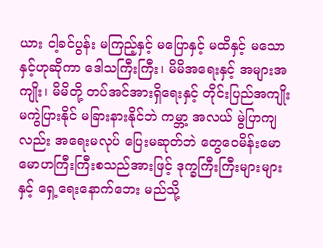ယား ငါ့ခင်ပွန်း မကြည့်နှင့် မပြောနှင့် မထိနှင့် မသောနှင့်ဟုဆိုကာ ဒေါသကြီးကြီး၊ မိမိအရေးနှင့် အများအကျိုး၊ မိမိတို့ တပ်အင်အားရှိရေးနှင့် တိုင်းပြည်အကျိုး မကွဲပြားနိုင် မခြားနားနိုင်ဘဲ ကမ္ဘာ့ အလယ် မွဲပြာကျလည်း အရေးမလုပ် ပြေးမဆုတ်ဘဲ တွေဝေမိန်းမော မောဟကြီးကြီးစသည်အားဖြင့် ဒုက္ခကြီးကြီးများများနှင့် ရှေ့ရေးနောက်ဘေး မည်သို့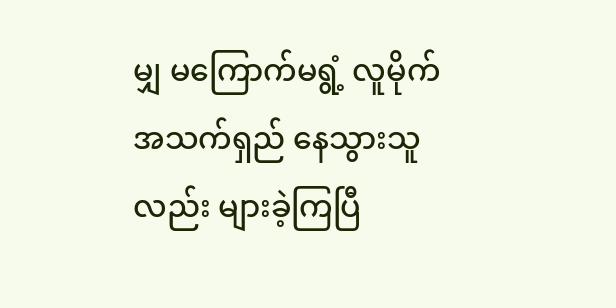မျှ မကြောက်မရွံ့ လူမိုက်အသက်ရှည် နေသွားသူလည်း များခဲ့ကြပြီ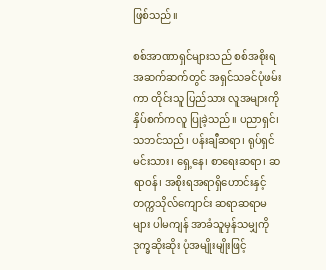ဖြစ်သည်။

စစ်အာဏာရှင်များသည် စစ်အစိုးရ အဆက်ဆက်တွင် အရှင်သခင်ပုံဖမ်းကာ တိုင်းသူ ပြည်သား လူအများကို နှိပ်စက်ကလူ ပြုခဲ့သည်။ ပညာရှင်၊ သဘင်သည်၊ ပန်းချီဆရာ၊ ရုပ်ရှင်မင်းသား၊ ရှေ့နေ၊ စာရေးဆရာ၊ ဆရာဝန်၊ အစိုးရအရာရှိဟောင်းနှင့် တက္ကသိုလ်ကျောင်း ဆရာဆရာမများ ပါမကျန် အာခံသူမှန်သမျှကို ဒုက္ခဆိုးဆိုး ပုံအမျိုးမျိုးဖြင့်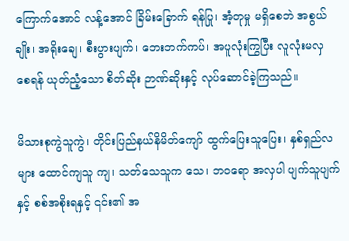ကြောက်အောင် လန့်အောင် ခြိမ်းခြောက် ရန်ပြု၊ အံ့တုမှု မရှိစေဘဲ အစွယ်ချိုး၊ အရိုးချေ၊ စီးပွားပျက်၊ ဘေးဘက်ကပ်၊ အပူလုံးကြွပြီး လူလုံးမလှ စေရန် ယုတ်ညံ့သော စိတ်ဆိုး ဉာဏ်ဆိုးနှင့် လုပ်ဆောင်ခဲ့ကြသည်။

မိသားစုကွဲသူကွဲ၊ တိုင်းပြည်နယ်နိမိတ်ကျော် ထွက်ပြေးသူပြေး၊ နှစ်ရှည်လများ ထောင်ကျသူ ကျ၊ သတ်သေသူက သေ၊ ဘဝရော အလှပါ ပျက်သူပျက်နှင့် စစ်အစိုးရနှင့် ၎င်း၏ အ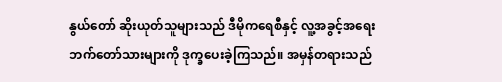နွယ်တော် ဆိုးယုတ်သူများသည် ဒီမိုကရေစီနှင့် လူ့အခွင့်အရေး ဘက်တော်သားများကို ဒုက္ခပေးခဲ့ကြသည်။ အမှန်တရားသည်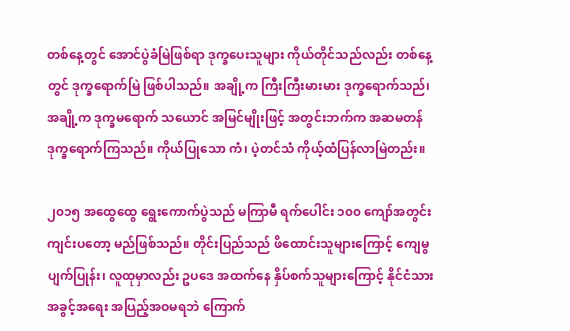တစ်နေ့တွင် အောင်ပွဲခံမြဲဖြစ်ရာ ဒုက္ခပေးသူများ ကိုယ်တိုင်သည်လည်း တစ်နေ့တွင် ဒုက္ခရောက်မြဲ ဖြစ်ပါသည်။ အချို့က ကြီးကြီးမားမား ဒုက္ခရောက်သည်၊ အချို့က ဒုက္ခမရောက် သယောင် အမြင်မျိုးဖြင့် အတွင်းဘက်က အဆမတန် ဒုက္ခရောက်ကြသည်။ ကိုယ်ပြုသော ကံ၊ ပဲ့တင်သံ ကိုယ့်ထံပြန်လာမြဲတည်း။

၂၀၁၅ အထွေထွေ ရွေးကောက်ပွဲသည် မကြာမီ ရက်ပေါင်း ၁၀၀ ကျော်အတွင်း ကျင်းပတော့ မည်ဖြစ်သည်။ တိုင်းပြည်သည် ဖိထောင်းသူများကြောင့် ကျေမွပျက်ပြုန်း၊ လူထုမှာလည်း ဥပဒေ အထက်နေ နှိပ်စက်သူများကြောင့် နိုင်ငံသားအခွင့်အရေး အပြည့်အဝမရဘဲ ကြောက်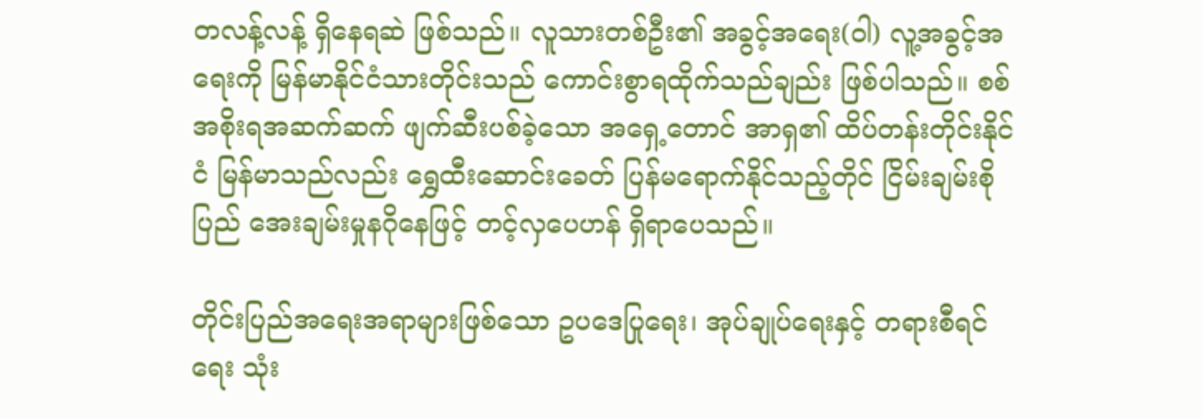တလန့်လန့် ရှိနေရဆဲ ဖြစ်သည်။ လူသားတစ်ဦး၏ အခွင့်အရေး(ဝါ) လူ့အခွင့်အရေးကို မြန်မာနိုင်ငံသားတိုင်းသည် ကောင်းစွာရထိုက်သည်ချည်း ဖြစ်ပါသည်။ စစ်အစိုးရအဆက်ဆက် ဖျက်ဆီးပစ်ခဲ့သော အရှေ့တောင် အာရှ၏ ထိပ်တန်းတိုင်းနိုင်ငံ မြန်မာသည်လည်း ရွှေထီးဆောင်းခေတ် ပြန်မရောက်နိုင်သည့်တိုင် ငြိမ်းချမ်းစိုပြည် အေးချမ်းမှုနဂိုနေဖြင့် တင့်လှပေဟန် ရှိရာပေသည်။

တိုင်းပြည်အရေးအရာများဖြစ်သော ဥပဒေပြုရေး၊ အုပ်ချုပ်ရေးနှင့် တရားစီရင်ရေး သုံး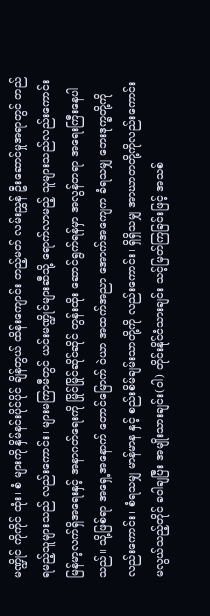မဏ္ဍိုင် ကိုကိုင် ထုံး၊ စံ များကို နှိမ်နင်းပိုင်ပိုင် ချိန်တွယ် ထိန်းကျောင်း တည့်မတ် လမ်းညွှန် ဦးဆောင်မှုအရာတွင် တည်ရမည့်သူများသည် လည်းကောင်း၊ များမကြာမီတွင် ယင်းမဏ္ဍိုင်များဆီသို့ ရောက်လာမည့် သူများသည်လည်းကောင်း မြန်မာ့လက်ရှိအရေးနှင့် အနာဂတ်ရေးကို မြိုင်မြိုင်ဆိုင်ဆိုင် တွန်းထိုး ဆောင်ရွက်ရန်မှာ အလွန်တရာ အရေးကြီးနေပါသည်။ သို့ဖြစ်ရာ အရှေ့အနောက် တောင်မြောက် ဝဲယာ အထက်အညာ အောက်အကျေက ခံရသမျှ ဘေးဒုက္ခတို့ကိုလည်းကောင်း၊ စံရသမျှ မာန်မာန နှင့် စည်းစိမ်ချမ်းသာတို့ကို လည်းကောင်း၊ ရှိရှိသမျှ အာဃာတတို့ကိုလည်းကောင်း မလွယ်သည့်တိုင် ခဝါချပြီး အမျိုးသားချင်း(ဝါ) တိုင်းနိုင်ငံသားချင်း သင့်မြတ်ကြခြင်းဖြင့် အသစ်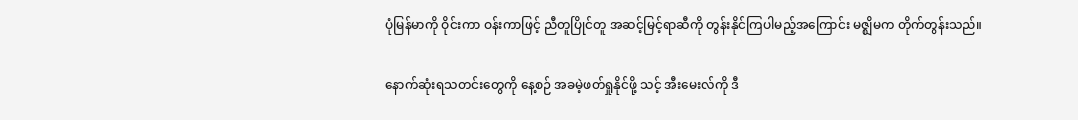ပုံမြန်မာကို ဝိုင်းကာ ဝန်းကာဖြင့် ညီတူပြိုင်တူ အဆင့်မြင့်ရာဆီကို တွန်းနိုင်ကြပါမည့်အကြောင်း မဇ္ဈိမက တိုက်တွန်းသည်။

နောက်ဆုံးရသတင်းတွေကို နေ့စဉ် အခမဲ့ဖတ်ရှုနိုင်ဖို့ သင့် အီးမေးလ်ကို ဒီ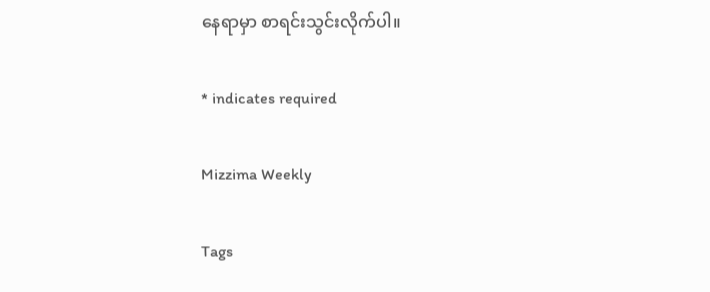နေရာမှာ စာရင်းသွင်းလိုက်ပါ။

* indicates required

Mizzima Weekly

Tags